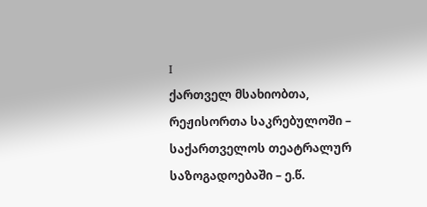I
ქართველ მსახიობთა, რეჟისორთა საკრებულოში – საქართველოს თეატრალურ საზოგადოებაში – ე.წ.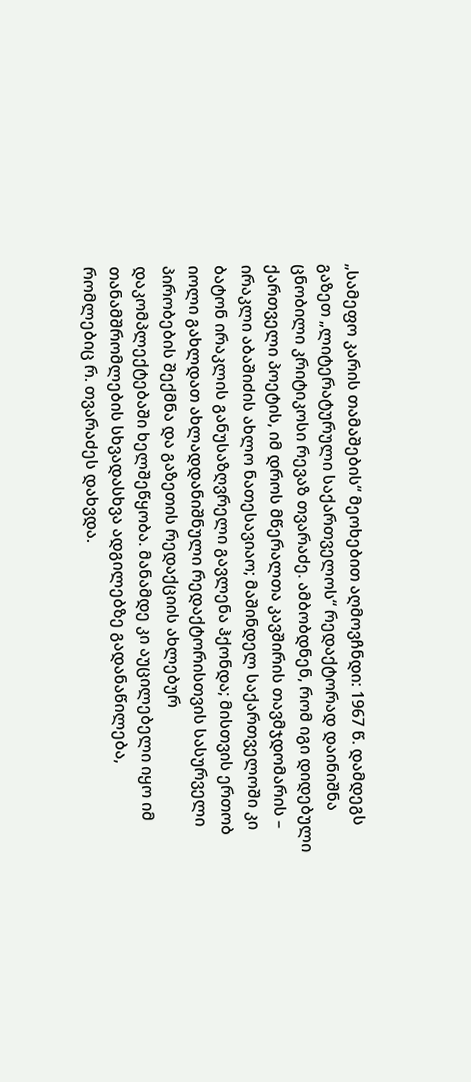„სამეფო კარის თამაშების“ მეოხებით აღმოვჩნდი: 1967 წ. დამდეგს გაზეთ „ლიტერატურული საქართველოს“ რედაქტორად დაინიშნა ცნობილი კრიტიკოსი რევაზ თვარაძე. ამბობდნენ, რომ იგი დიდებული ქართველი პოეტის, იმ დროს მწერალთა კავშირის თავმჯდომარის – ირაკლი აბაშიძის ახლო ნათესავიაო; მაშინდელ საქართველოში კი ბატონ ირაკლის განუსაზღვრელი გავლენა ჰქონდა; მისთვის ერთობ იოლი გახლდათ ახლადდანიშნული რედაქტორისთვის სასურველი პირობების შექმნა და გაზეთის რედაქციის ახლებურ დაკომპლექტებაში ხელშეწყობა. მანამდე კი აუცილებელი იყო იმ თანამშრომლების სხვადასხვა ადგილებზე გადანაწილება, რომლებიც რ. თვარაძეს დახვდა.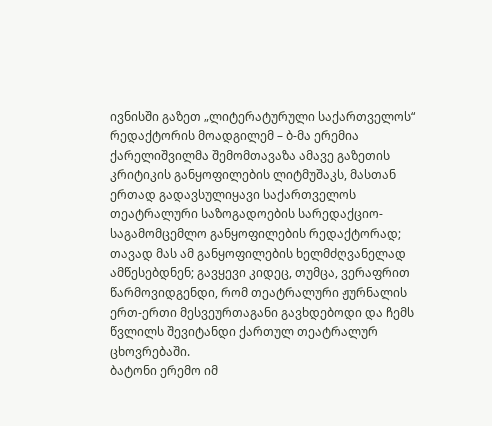ივნისში გაზეთ „ლიტერატურული საქართველოს“ რედაქტორის მოადგილემ – ბ-მა ერემია ქარელიშვილმა შემომთავაზა ამავე გაზეთის კრიტიკის განყოფილების ლიტმუშაკს, მასთან ერთად გადავსულიყავი საქართველოს თეატრალური საზოგადოების სარედაქციო-საგამომცემლო განყოფილების რედაქტორად; თავად მას ამ განყოფილების ხელმძღვანელად ამწესებდნენ; გავყევი კიდეც, თუმცა, ვერაფრით წარმოვიდგენდი, რომ თეატრალური ჟურნალის ერთ-ერთი მესვეურთაგანი გავხდებოდი და ჩემს წვლილს შევიტანდი ქართულ თეატრალურ ცხოვრებაში.
ბატონი ერემო იმ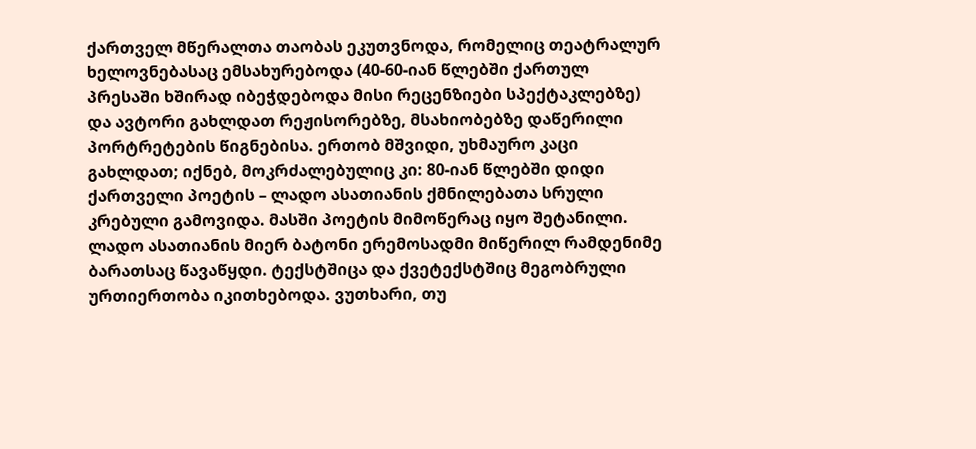ქართველ მწერალთა თაობას ეკუთვნოდა, რომელიც თეატრალურ ხელოვნებასაც ემსახურებოდა (40-60-იან წლებში ქართულ პრესაში ხშირად იბეჭდებოდა მისი რეცენზიები სპექტაკლებზე) და ავტორი გახლდათ რეჟისორებზე, მსახიობებზე დაწერილი პორტრეტების წიგნებისა. ერთობ მშვიდი, უხმაურო კაცი გახლდათ; იქნებ, მოკრძალებულიც კი: 80-იან წლებში დიდი ქართველი პოეტის – ლადო ასათიანის ქმნილებათა სრული კრებული გამოვიდა. მასში პოეტის მიმოწერაც იყო შეტანილი. ლადო ასათიანის მიერ ბატონი ერემოსადმი მიწერილ რამდენიმე ბარათსაც წავაწყდი. ტექსტშიცა და ქვეტექსტშიც მეგობრული ურთიერთობა იკითხებოდა. ვუთხარი, თუ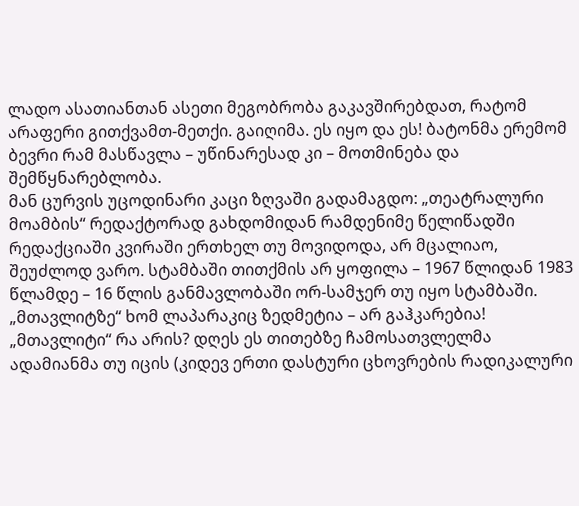ლადო ასათიანთან ასეთი მეგობრობა გაკავშირებდათ, რატომ არაფერი გითქვამთ-მეთქი. გაიღიმა. ეს იყო და ეს! ბატონმა ერემომ ბევრი რამ მასწავლა – უწინარესად კი – მოთმინება და შემწყნარებლობა.
მან ცურვის უცოდინარი კაცი ზღვაში გადამაგდო: „თეატრალური მოამბის“ რედაქტორად გახდომიდან რამდენიმე წელიწადში რედაქციაში კვირაში ერთხელ თუ მოვიდოდა, არ მცალიაო, შეუძლოდ ვარო. სტამბაში თითქმის არ ყოფილა – 1967 წლიდან 1983 წლამდე – 16 წლის განმავლობაში ორ-სამჯერ თუ იყო სტამბაში. „მთავლიტზე“ ხომ ლაპარაკიც ზედმეტია – არ გაჰკარებია!
„მთავლიტი“ რა არის? დღეს ეს თითებზე ჩამოსათვლელმა ადამიანმა თუ იცის (კიდევ ერთი დასტური ცხოვრების რადიკალური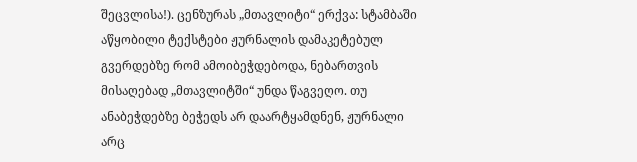შეცვლისა!). ცენზურას „მთავლიტი“ ერქვა: სტამბაში აწყობილი ტექსტები ჟურნალის დამაკეტებულ გვერდებზე რომ ამოიბეჭდებოდა, ნებართვის მისაღებად „მთავლიტში“ უნდა წაგვეღო. თუ ანაბეჭდებზე ბეჭედს არ დაარტყამდნენ, ჟურნალი არც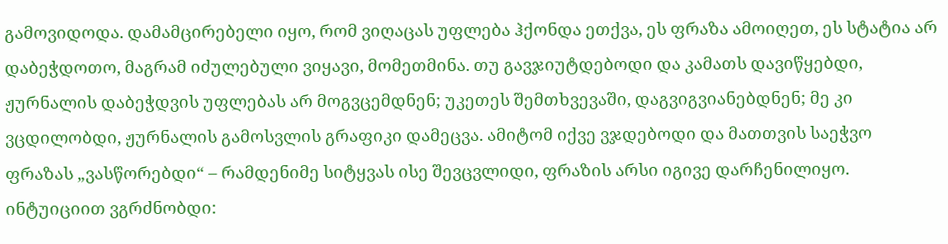გამოვიდოდა. დამამცირებელი იყო, რომ ვიღაცას უფლება ჰქონდა ეთქვა, ეს ფრაზა ამოიღეთ, ეს სტატია არ დაბეჭდოთო, მაგრამ იძულებული ვიყავი, მომეთმინა. თუ გავჯიუტდებოდი და კამათს დავიწყებდი, ჟურნალის დაბეჭდვის უფლებას არ მოგვცემდნენ; უკეთეს შემთხვევაში, დაგვიგვიანებდნენ; მე კი ვცდილობდი, ჟურნალის გამოსვლის გრაფიკი დამეცვა. ამიტომ იქვე ვჯდებოდი და მათთვის საეჭვო ფრაზას „ვასწორებდი“ – რამდენიმე სიტყვას ისე შევცვლიდი, ფრაზის არსი იგივე დარჩენილიყო. ინტუიციით ვგრძნობდი: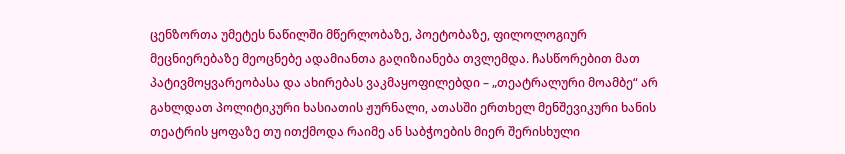ცენზორთა უმეტეს ნაწილში მწერლობაზე, პოეტობაზე, ფილოლოგიურ მეცნიერებაზე მეოცნებე ადამიანთა გაღიზიანება თვლემდა. ჩასწორებით მათ პატივმოყვარეობასა და ახირებას ვაკმაყოფილებდი – „თეატრალური მოამბე“ არ გახლდათ პოლიტიკური ხასიათის ჟურნალი, ათასში ერთხელ მენშევიკური ხანის თეატრის ყოფაზე თუ ითქმოდა რაიმე ან საბჭოების მიერ შერისხული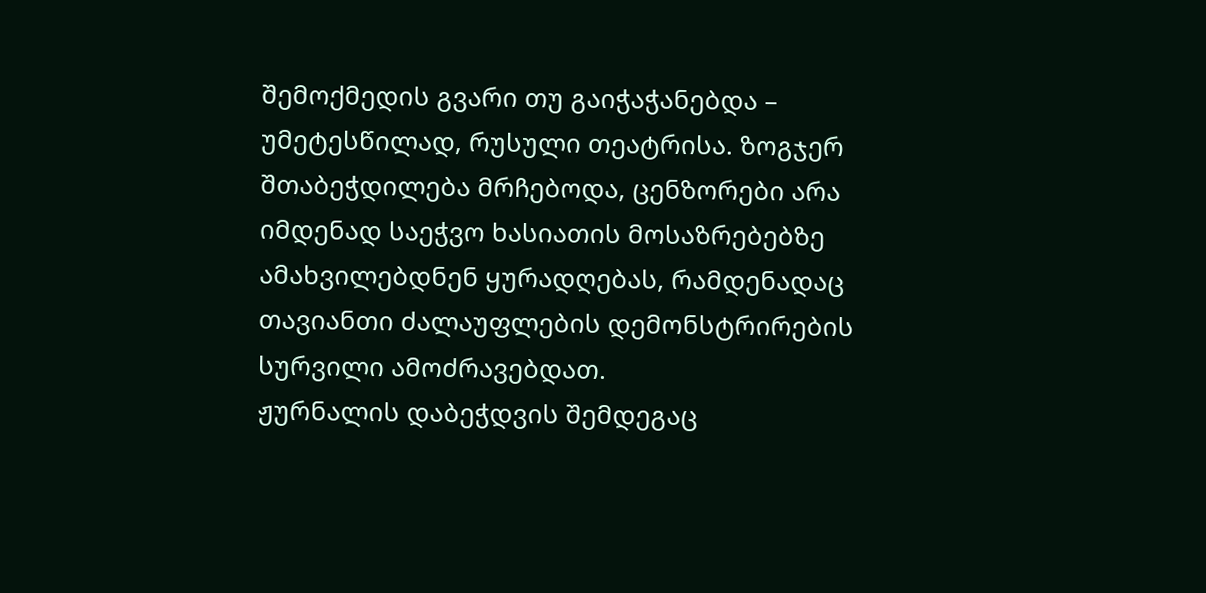შემოქმედის გვარი თუ გაიჭაჭანებდა – უმეტესწილად, რუსული თეატრისა. ზოგჯერ შთაბეჭდილება მრჩებოდა, ცენზორები არა იმდენად საეჭვო ხასიათის მოსაზრებებზე ამახვილებდნენ ყურადღებას, რამდენადაც თავიანთი ძალაუფლების დემონსტრირების სურვილი ამოძრავებდათ.
ჟურნალის დაბეჭდვის შემდეგაც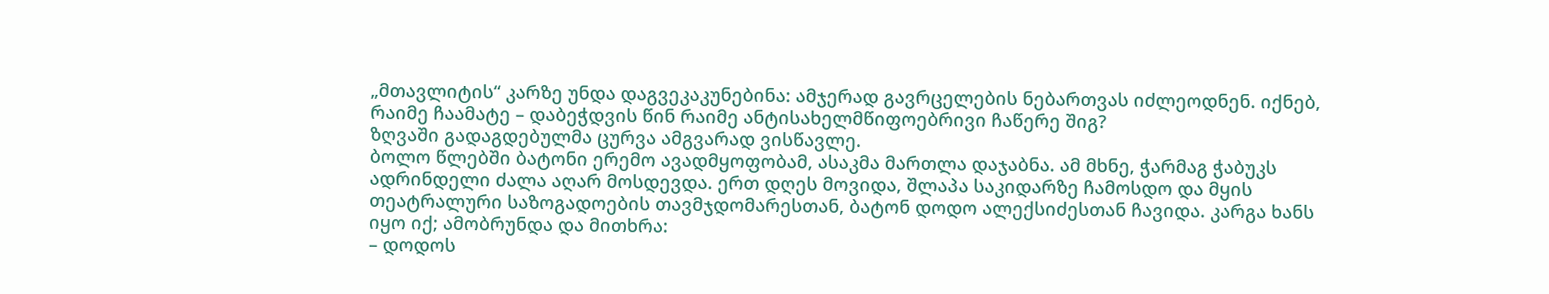„მთავლიტის“ კარზე უნდა დაგვეკაკუნებინა: ამჯერად გავრცელების ნებართვას იძლეოდნენ. იქნებ, რაიმე ჩაამატე – დაბეჭდვის წინ რაიმე ანტისახელმწიფოებრივი ჩაწერე შიგ?
ზღვაში გადაგდებულმა ცურვა ამგვარად ვისწავლე.
ბოლო წლებში ბატონი ერემო ავადმყოფობამ, ასაკმა მართლა დაჯაბნა. ამ მხნე, ჭარმაგ ჭაბუკს ადრინდელი ძალა აღარ მოსდევდა. ერთ დღეს მოვიდა, შლაპა საკიდარზე ჩამოსდო და მყის თეატრალური საზოგადოების თავმჯდომარესთან, ბატონ დოდო ალექსიძესთან ჩავიდა. კარგა ხანს იყო იქ; ამობრუნდა და მითხრა:
– დოდოს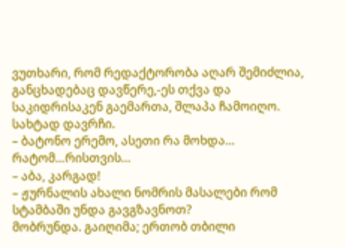ვუთხარი, რომ რედაქტორობა აღარ შემიძლია, განცხადებაც დავწერე,-ეს თქვა და საკიდრისაკენ გაემართა, შლაპა ჩამოიღო. სახტად დავრჩი.
– ბატონო ერემო, ასეთი რა მოხდა… რატომ…რისთვის…
– აბა, კარგად!
– ჟურნალის ახალი ნომრის მასალები რომ სტამბაში უნდა გავგზავნოთ?
მობრუნდა. გაიღიმა; ერთობ თბილი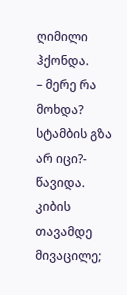ღიმილი ჰქონდა.
– მერე რა მოხდა? სტამბის გზა არ იცი?- წავიდა.
კიბის თავამდე მივაცილე;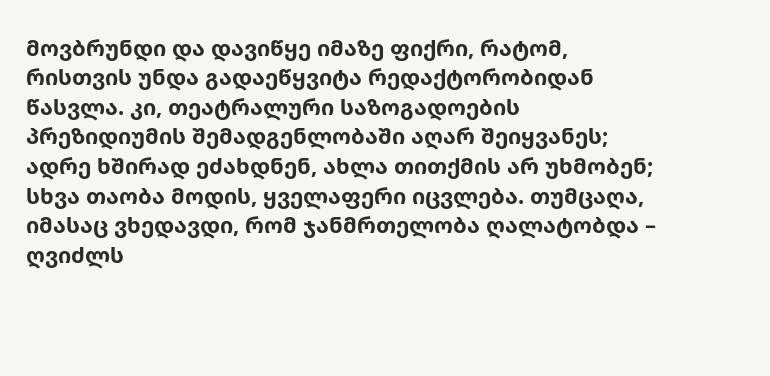მოვბრუნდი და დავიწყე იმაზე ფიქრი, რატომ, რისთვის უნდა გადაეწყვიტა რედაქტორობიდან წასვლა. კი, თეატრალური საზოგადოების პრეზიდიუმის შემადგენლობაში აღარ შეიყვანეს; ადრე ხშირად ეძახდნენ, ახლა თითქმის არ უხმობენ; სხვა თაობა მოდის, ყველაფერი იცვლება. თუმცაღა, იმასაც ვხედავდი, რომ ჯანმრთელობა ღალატობდა – ღვიძლს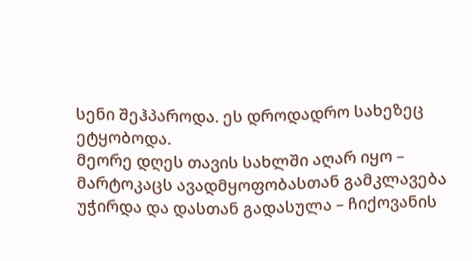სენი შეჰპაროდა. ეს დროდადრო სახეზეც ეტყობოდა.
მეორე დღეს თავის სახლში აღარ იყო – მარტოკაცს ავადმყოფობასთან გამკლავება უჭირდა და დასთან გადასულა – ჩიქოვანის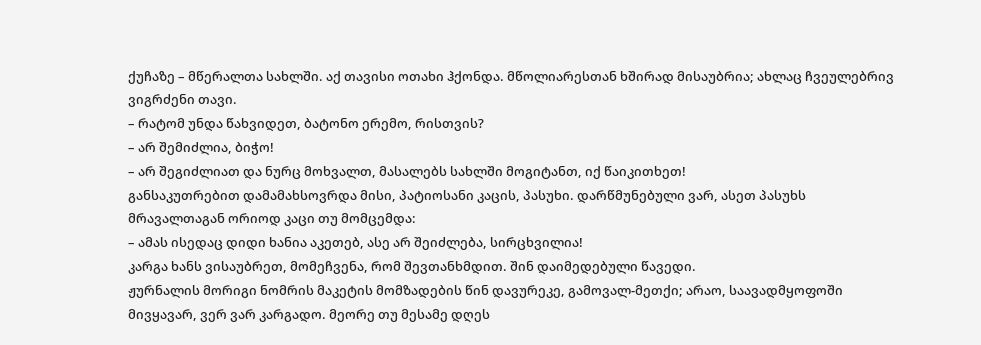ქუჩაზე – მწერალთა სახლში. აქ თავისი ოთახი ჰქონდა. მწოლიარესთან ხშირად მისაუბრია; ახლაც ჩვეულებრივ ვიგრძენი თავი.
– რატომ უნდა წახვიდეთ, ბატონო ერემო, რისთვის?
– არ შემიძლია, ბიჭო!
– არ შეგიძლიათ და ნურც მოხვალთ, მასალებს სახლში მოგიტანთ, იქ წაიკითხეთ!
განსაკუთრებით დამამახსოვრდა მისი, პატიოსანი კაცის, პასუხი. დარწმუნებული ვარ, ასეთ პასუხს მრავალთაგან ორიოდ კაცი თუ მომცემდა:
– ამას ისედაც დიდი ხანია აკეთებ, ასე არ შეიძლება, სირცხვილია!
კარგა ხანს ვისაუბრეთ, მომეჩვენა, რომ შევთანხმდით. შინ დაიმედებული წავედი.
ჟურნალის მორიგი ნომრის მაკეტის მომზადების წინ დავურეკე, გამოვალ-მეთქი; არაო, საავადმყოფოში მივყავარ, ვერ ვარ კარგადო. მეორე თუ მესამე დღეს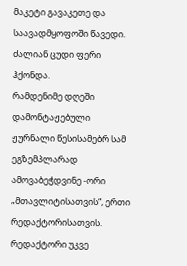მაკეტი გავაკეთე და საავადმყოფოში წავედი. ძალიან ცუდი ფერი ჰქონდა.
რამდენიმე დღეში დამონტაჟებული ჟურნალი წესისამებრ სამ ეგზემპლარად ამოვაბეჭდვინე -ორი „მთავლიტისათვის“, ერთი რედაქტორისათვის. რედაქტორი უკვე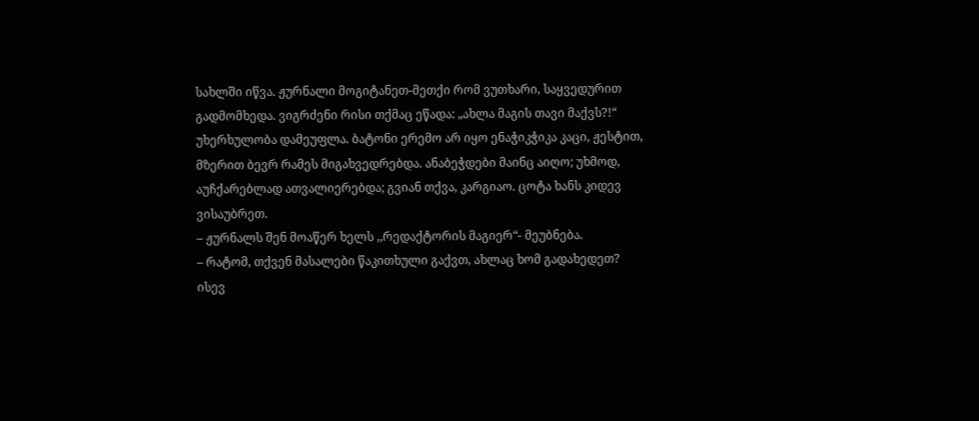სახლში იწვა. ჟურნალი მოგიტანეთ-მეთქი რომ ვუთხარი, საყვედურით გადმომხედა. ვიგრძენი რისი თქმაც ეწადა: „ახლა მაგის თავი მაქვს?!“ უხერხულობა დამეუფლა. ბატონი ერემო არ იყო ენაჭიკჭიკა კაცი, ჟესტით, მზერით ბევრ რამეს მიგახვედრებდა. ანაბეჭდები მაინც აიღო; უხმოდ, აუჩქარებლად ათვალიერებდა; გვიან თქვა, კარგიაო. ცოტა ხანს კიდევ ვისაუბრეთ.
– ჟურნალს შენ მოაწერ ხელს ,,რედაქტორის მაგიერ“- მეუბნება.
– რატომ, თქვენ მასალები წაკითხული გაქვთ, ახლაც ხომ გადახედეთ?
ისევ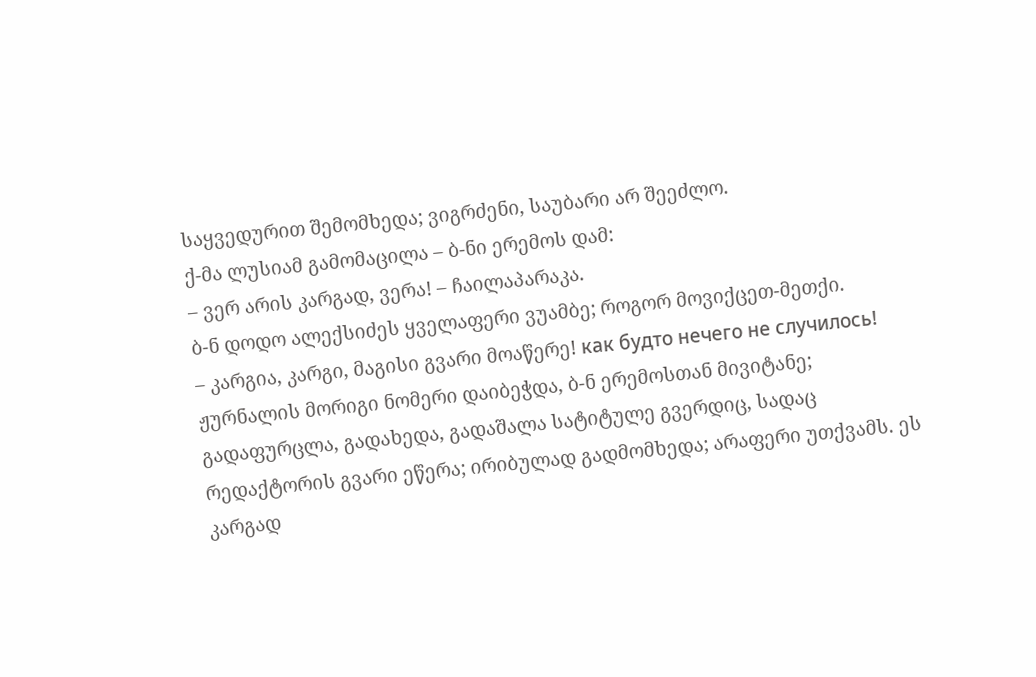საყვედურით შემომხედა; ვიგრძენი, საუბარი არ შეეძლო.
ქ-მა ლუსიამ გამომაცილა – ბ-ნი ერემოს დამ:
– ვერ არის კარგად, ვერა! – ჩაილაპარაკა.
ბ-ნ დოდო ალექსიძეს ყველაფერი ვუამბე; როგორ მოვიქცეთ-მეთქი.
– კარგია, კარგი, მაგისი გვარი მოაწერე! как будто нечего не случилось!
ჟურნალის მორიგი ნომერი დაიბეჭდა, ბ-ნ ერემოსთან მივიტანე; გადაფურცლა, გადახედა, გადაშალა სატიტულე გვერდიც, სადაც რედაქტორის გვარი ეწერა; ირიბულად გადმომხედა; არაფერი უთქვამს. ეს კარგად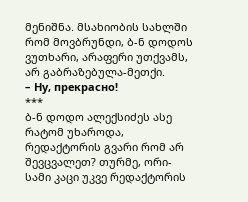მენიშნა. მსახიობის სახლში რომ მოვბრუნდი, ბ-ნ დოდოს ვუთხარი, არაფერი უთქვამს, არ გაბრაზებულა-მეთქი.
– Ну, прекрасно!
***
ბ-ნ დოდო ალექსიძეს ასე რატომ უხაროდა, რედაქტორის გვარი რომ არ შევცვალეთ? თურმე, ორი-სამი კაცი უკვე რედაქტორის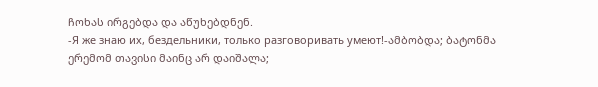ჩოხას ირგებდა და აწუხებდნენ.
-Я же знаю их, бездельники, только разговоривать умеют!-ამბობდა; ბატონმა ერემომ თავისი მაინც არ დაიშალა;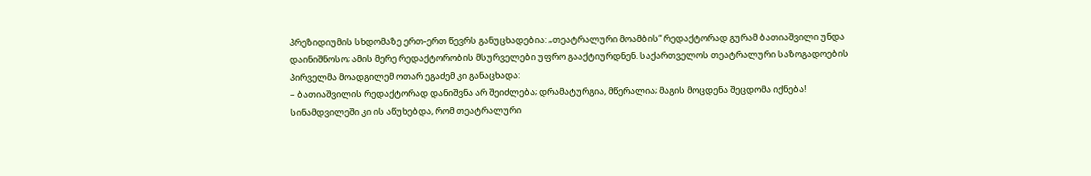პრეზიდიუმის სხდომაზე ერთ-ერთ წევრს განუცხადებია: „თეატრალური მოამბის“ რედაქტორად გურამ ბათიაშვილი უნდა დაინიშნოსო; ამის მერე რედაქტორობის მსურველები უფრო გააქტიურდნენ. საქართველოს თეატრალური საზოგადოების პირველმა მოადგილემ ოთარ ეგაძემ კი განაცხადა:
– ბათიაშვილის რედაქტორად დანიშვნა არ შეიძლება; დრამატურგია, მწერალია; მაგის მოცდენა შეცდომა იქნება!
სინამდვილეში კი ის აწუხებდა, რომ თეატრალური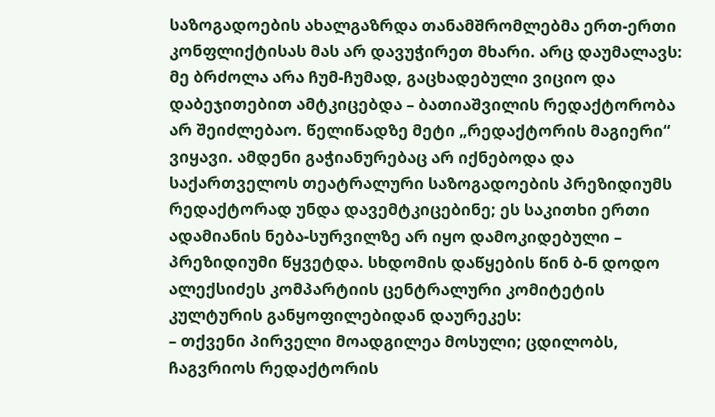საზოგადოების ახალგაზრდა თანამშრომლებმა ერთ-ერთი კონფლიქტისას მას არ დავუჭირეთ მხარი. არც დაუმალავს: მე ბრძოლა არა ჩუმ-ჩუმად, გაცხადებული ვიციო და დაბეჯითებით ამტკიცებდა – ბათიაშვილის რედაქტორობა არ შეიძლებაო. წელიწადზე მეტი „რედაქტორის მაგიერი“ ვიყავი. ამდენი გაჭიანურებაც არ იქნებოდა და საქართველოს თეატრალური საზოგადოების პრეზიდიუმს რედაქტორად უნდა დავემტკიცებინე; ეს საკითხი ერთი ადამიანის ნება-სურვილზე არ იყო დამოკიდებული – პრეზიდიუმი წყვეტდა. სხდომის დაწყების წინ ბ-ნ დოდო ალექსიძეს კომპარტიის ცენტრალური კომიტეტის კულტურის განყოფილებიდან დაურეკეს:
– თქვენი პირველი მოადგილეა მოსული; ცდილობს, ჩაგვრიოს რედაქტორის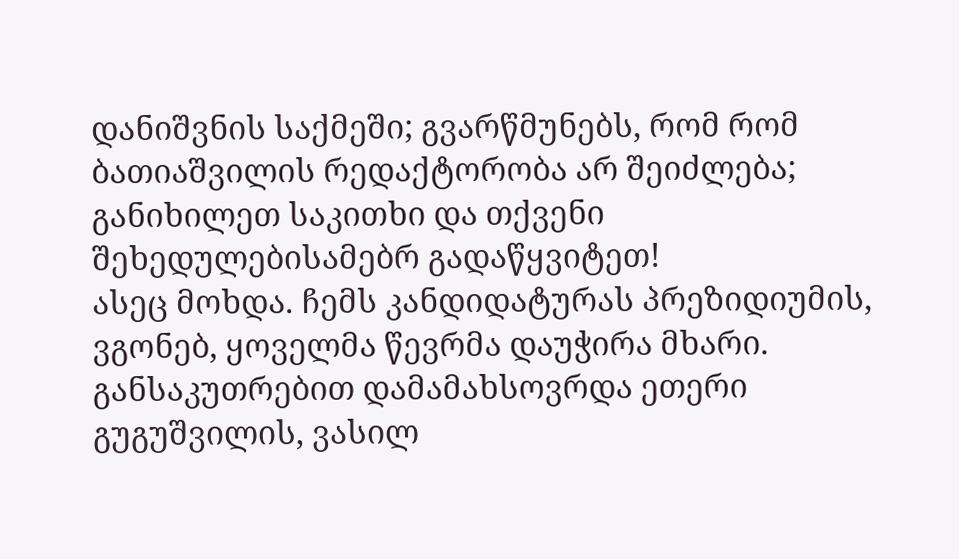დანიშვნის საქმეში; გვარწმუნებს, რომ რომ ბათიაშვილის რედაქტორობა არ შეიძლება; განიხილეთ საკითხი და თქვენი შეხედულებისამებრ გადაწყვიტეთ!
ასეც მოხდა. ჩემს კანდიდატურას პრეზიდიუმის, ვგონებ, ყოველმა წევრმა დაუჭირა მხარი. განსაკუთრებით დამამახსოვრდა ეთერი გუგუშვილის, ვასილ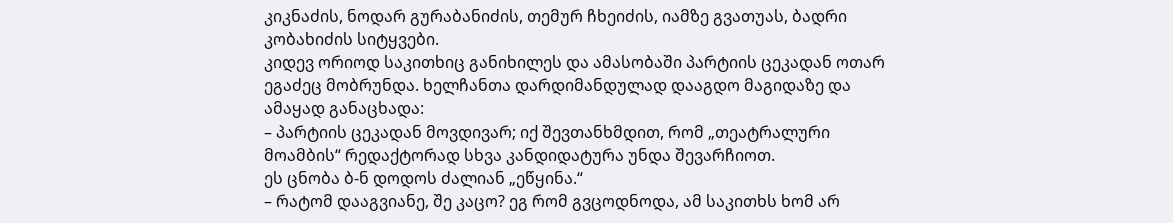კიკნაძის, ნოდარ გურაბანიძის, თემურ ჩხეიძის, იამზე გვათუას, ბადრი კობახიძის სიტყვები.
კიდევ ორიოდ საკითხიც განიხილეს და ამასობაში პარტიის ცეკადან ოთარ ეგაძეც მობრუნდა. ხელჩანთა დარდიმანდულად დააგდო მაგიდაზე და ამაყად განაცხადა:
– პარტიის ცეკადან მოვდივარ; იქ შევთანხმდით, რომ „თეატრალური მოამბის“ რედაქტორად სხვა კანდიდატურა უნდა შევარჩიოთ.
ეს ცნობა ბ-ნ დოდოს ძალიან „ეწყინა.“
– რატომ დააგვიანე, შე კაცო? ეგ რომ გვცოდნოდა, ამ საკითხს ხომ არ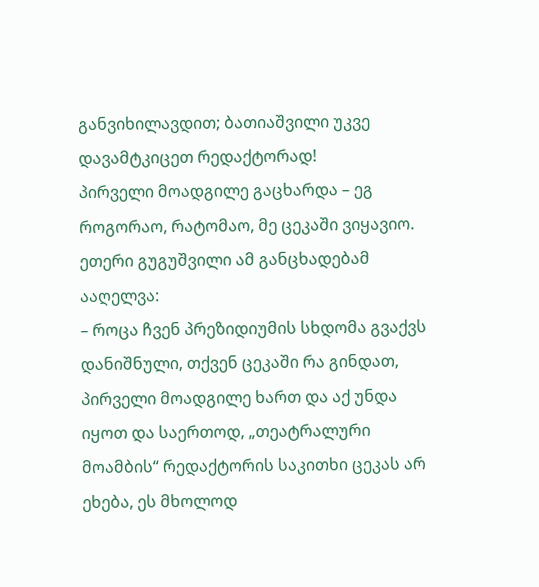განვიხილავდით; ბათიაშვილი უკვე დავამტკიცეთ რედაქტორად!
პირველი მოადგილე გაცხარდა – ეგ როგორაო, რატომაო, მე ცეკაში ვიყავიო. ეთერი გუგუშვილი ამ განცხადებამ ააღელვა:
– როცა ჩვენ პრეზიდიუმის სხდომა გვაქვს დანიშნული, თქვენ ცეკაში რა გინდათ, პირველი მოადგილე ხართ და აქ უნდა იყოთ და საერთოდ, „თეატრალური მოამბის“ რედაქტორის საკითხი ცეკას არ ეხება, ეს მხოლოდ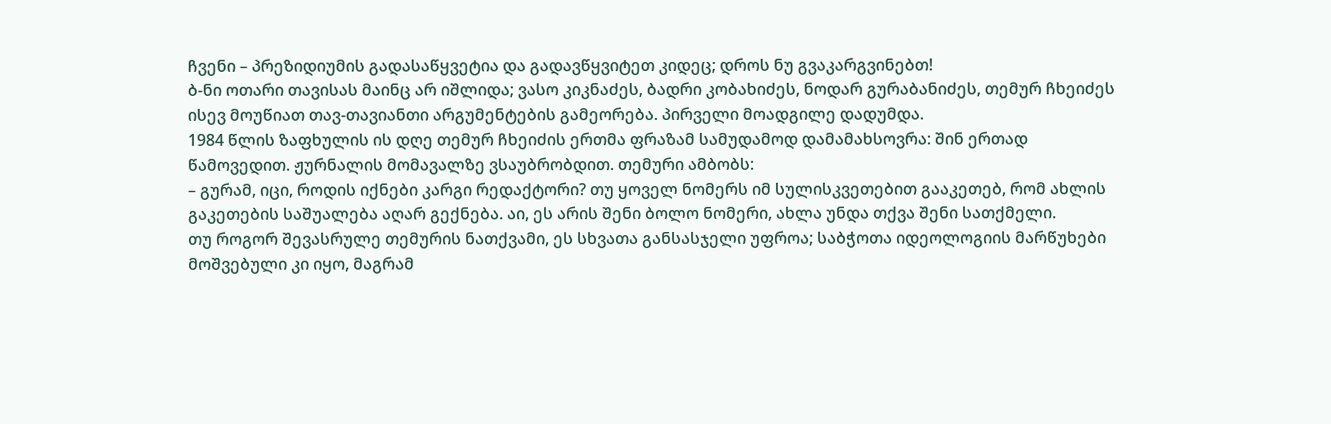ჩვენი – პრეზიდიუმის გადასაწყვეტია და გადავწყვიტეთ კიდეც; დროს ნუ გვაკარგვინებთ!
ბ-ნი ოთარი თავისას მაინც არ იშლიდა; ვასო კიკნაძეს, ბადრი კობახიძეს, ნოდარ გურაბანიძეს, თემურ ჩხეიძეს ისევ მოუწიათ თავ-თავიანთი არგუმენტების გამეორება. პირველი მოადგილე დადუმდა.
1984 წლის ზაფხულის ის დღე თემურ ჩხეიძის ერთმა ფრაზამ სამუდამოდ დამამახსოვრა: შინ ერთად წამოვედით. ჟურნალის მომავალზე ვსაუბრობდით. თემური ამბობს:
– გურამ, იცი, როდის იქნები კარგი რედაქტორი? თუ ყოველ ნომერს იმ სულისკვეთებით გააკეთებ, რომ ახლის გაკეთების საშუალება აღარ გექნება. აი, ეს არის შენი ბოლო ნომერი, ახლა უნდა თქვა შენი სათქმელი.
თუ როგორ შევასრულე თემურის ნათქვამი, ეს სხვათა განსასჯელი უფროა; საბჭოთა იდეოლოგიის მარწუხები მოშვებული კი იყო, მაგრამ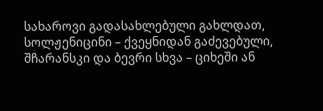სახაროვი გადასახლებული გახლდათ, სოლჟენიცინი – ქვეყნიდან გაძევებული, შჩარანსკი და ბევრი სხვა – ციხეში ან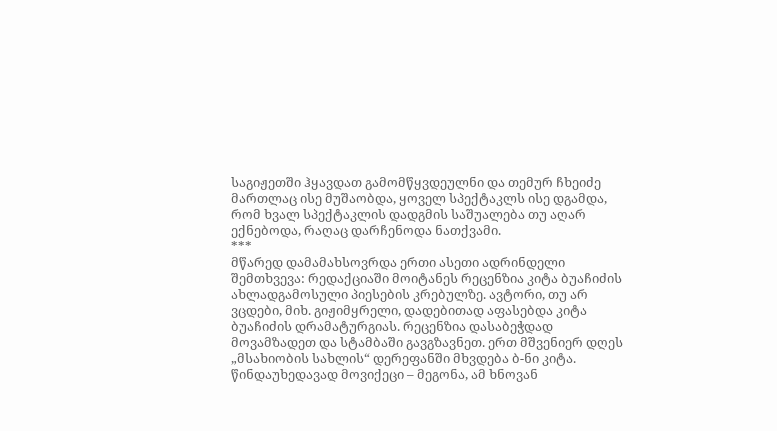საგიჟეთში ჰყავდათ გამომწყვდეულნი და თემურ ჩხეიძე მართლაც ისე მუშაობდა, ყოველ სპექტაკლს ისე დგამდა, რომ ხვალ სპექტაკლის დადგმის საშუალება თუ აღარ ექნებოდა, რაღაც დარჩენოდა ნათქვამი.
***
მწარედ დამამახსოვრდა ერთი ასეთი ადრინდელი შემთხვევა: რედაქციაში მოიტანეს რეცენზია კიტა ბუაჩიძის ახლადგამოსული პიესების კრებულზე. ავტორი, თუ არ ვცდები, მიხ. გიჟიმყრელი, დადებითად აფასებდა კიტა ბუაჩიძის დრამატურგიას. რეცენზია დასაბეჭდად მოვამზადეთ და სტამბაში გავგზავნეთ. ერთ მშვენიერ დღეს „მსახიობის სახლის“ დერეფანში მხვდება ბ-ნი კიტა. წინდაუხედავად მოვიქეცი – მეგონა, ამ ხნოვან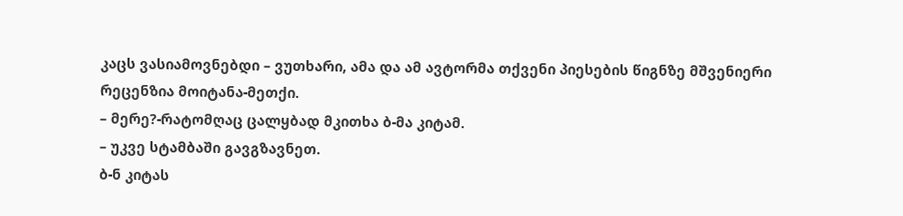კაცს ვასიამოვნებდი – ვუთხარი, ამა და ამ ავტორმა თქვენი პიესების წიგნზე მშვენიერი რეცენზია მოიტანა-მეთქი.
– მერე?-რატომღაც ცალყბად მკითხა ბ-მა კიტამ.
– უკვე სტამბაში გავგზავნეთ.
ბ-ნ კიტას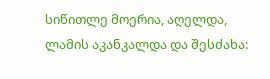სიწითლე მოერია, აღელდა, ლამის აკანკალდა და შესძახა: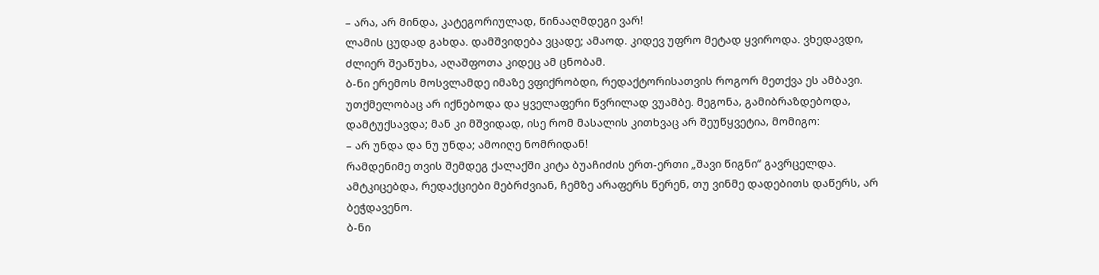– არა, არ მინდა, კატეგორიულად, წინააღმდეგი ვარ!
ლამის ცუდად გახდა. დამშვიდება ვცადე; ამაოდ. კიდევ უფრო მეტად ყვიროდა. ვხედავდი, ძლიერ შეაწუხა, აღაშფოთა კიდეც ამ ცნობამ.
ბ-ნი ერემოს მოსვლამდე იმაზე ვფიქრობდი, რედაქტორისათვის როგორ მეთქვა ეს ამბავი. უთქმელობაც არ იქნებოდა და ყველაფერი წვრილად ვუამბე. მეგონა, გამიბრაზდებოდა, დამტუქსავდა; მან კი მშვიდად, ისე რომ მასალის კითხვაც არ შეუწყვეტია, მომიგო:
– არ უნდა და ნუ უნდა; ამოიღე ნომრიდან!
რამდენიმე თვის შემდეგ ქალაქში კიტა ბუაჩიძის ერთ-ერთი „შავი წიგნი“ გავრცელდა. ამტკიცებდა, რედაქციები მებრძვიან, ჩემზე არაფერს წერენ, თუ ვინმე დადებითს დაწერს, არ ბეჭდავენო.
ბ-ნი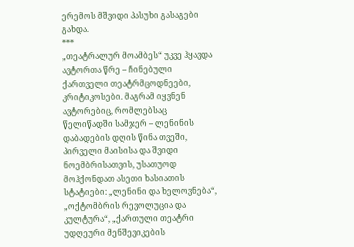ერემოს მშვიდი პასუხი გასაგები გახდა.
***
„თეატრალურ მოამბეს“ უკვე ჰყავდა ავტორთა წრე – ჩინებული ქართველი თეატრმცოდნეები, კრიტიკოსები. მაგრამ იყვნენ ავტორებიც, რომლებსაც წელიწადში სამჯერ – ლენინის დაბადების დღის წინა თვეში, პირველი მაისისა და შვიდი ნოემბრისათვის, უსათუოდ მოჰქონდათ ასეთი ხასიათის სტატიები: „ლენინი და ხელოვნება“, „ოქტომბრის რევოლუცია და კულტურა“, „ქართული თეატრი უდღეური მენშევიკების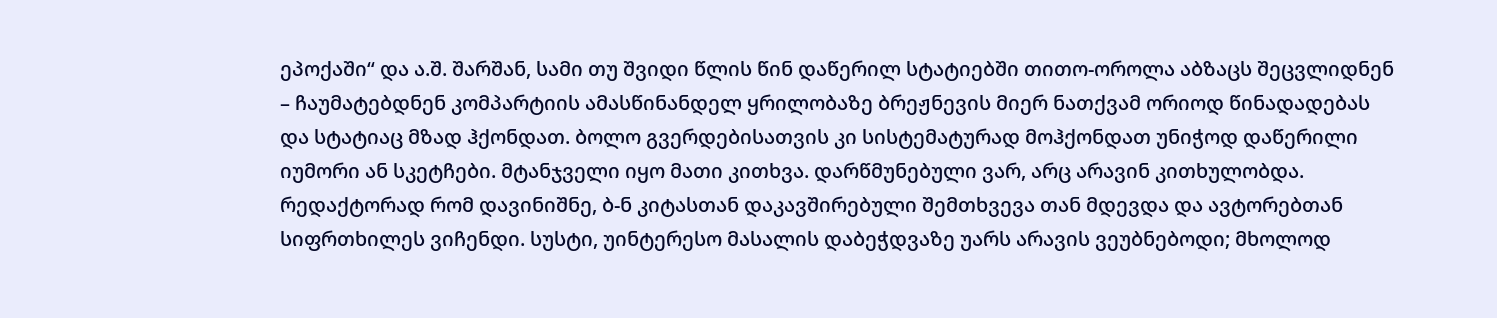ეპოქაში“ და ა.შ. შარშან, სამი თუ შვიდი წლის წინ დაწერილ სტატიებში თითო-ოროლა აბზაცს შეცვლიდნენ – ჩაუმატებდნენ კომპარტიის ამასწინანდელ ყრილობაზე ბრეჟნევის მიერ ნათქვამ ორიოდ წინადადებას და სტატიაც მზად ჰქონდათ. ბოლო გვერდებისათვის კი სისტემატურად მოჰქონდათ უნიჭოდ დაწერილი იუმორი ან სკეტჩები. მტანჯველი იყო მათი კითხვა. დარწმუნებული ვარ, არც არავინ კითხულობდა.
რედაქტორად რომ დავინიშნე, ბ-ნ კიტასთან დაკავშირებული შემთხვევა თან მდევდა და ავტორებთან სიფრთხილეს ვიჩენდი. სუსტი, უინტერესო მასალის დაბეჭდვაზე უარს არავის ვეუბნებოდი; მხოლოდ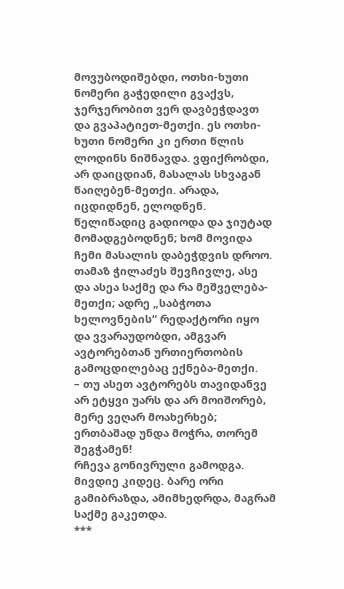მოვუბოდიშებდი, ოთხი-ხუთი ნომერი გაჭედილი გვაქვს, ჯერჯერობით ვერ დავბეჭდავთ და გვაპატიეთ-მეთქი. ეს ოთხი-ხუთი ნომერი კი ერთი წლის ლოდინს ნიშნავდა. ვფიქრობდი, არ დაიცდიან, მასალას სხვაგან წაიღებენ-მეთქი. არადა, იცდიდნენ, ელოდნენ. წელიწადიც გადიოდა და ჯიუტად მომადგებოდნენ; ხომ მოვიდა ჩემი მასალის დაბეჭდვის დროო.
თამაზ ჭილაძეს შევჩივლე, ასე და ასეა საქმე და რა მეშველება-მეთქი; ადრე „საბჭოთა ხელოვნების“ რედაქტორი იყო და ვვარაუდობდი, ამგვარ ავტორებთან ურთიერთობის გამოცდილებაც ექნება-მეთქი.
– თუ ასეთ ავტორებს თავიდანვე არ ეტყვი უარს და არ მოიშორებ, მერე ვეღარ მოახერხებ; ერთბაშად უნდა მოჭრა, თორემ შეგჭამენ!
რჩევა გონივრული გამოდგა. მივდიე კიდეც. ბარე ორი გამიბრაზდა, ამიმხედრდა, მაგრამ საქმე გაკეთდა.
***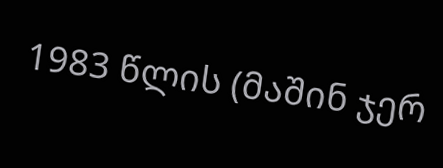1983 წლის (მაშინ ჯერ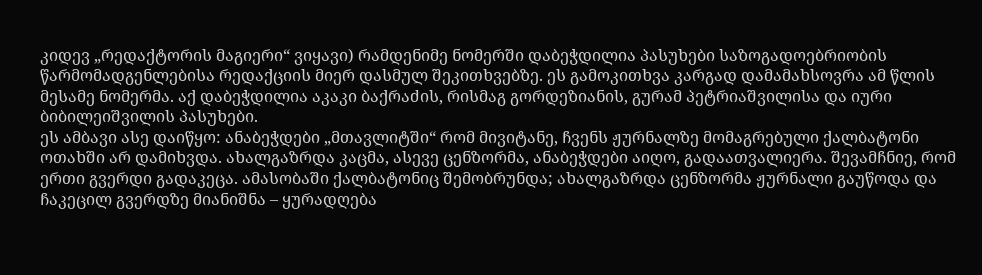კიდევ „რედაქტორის მაგიერი“ ვიყავი) რამდენიმე ნომერში დაბეჭდილია პასუხები საზოგადოებრიობის წარმომადგენლებისა რედაქციის მიერ დასმულ შეკითხვებზე. ეს გამოკითხვა კარგად დამამახსოვრა ამ წლის მესამე ნომერმა. აქ დაბეჭდილია აკაკი ბაქრაძის, რისმაგ გორდეზიანის, გურამ პეტრიაშვილისა და იური ბიბილეიშვილის პასუხები.
ეს ამბავი ასე დაიწყო: ანაბეჭდები „მთავლიტში“ რომ მივიტანე, ჩვენს ჟურნალზე მომაგრებული ქალბატონი ოთახში არ დამიხვდა. ახალგაზრდა კაცმა, ასევე ცენზორმა, ანაბეჭდები აიღო, გადაათვალიერა. შევამჩნიე, რომ ერთი გვერდი გადაკეცა. ამასობაში ქალბატონიც შემობრუნდა; ახალგაზრდა ცენზორმა ჟურნალი გაუწოდა და ჩაკეცილ გვერდზე მიანიშნა – ყურადღება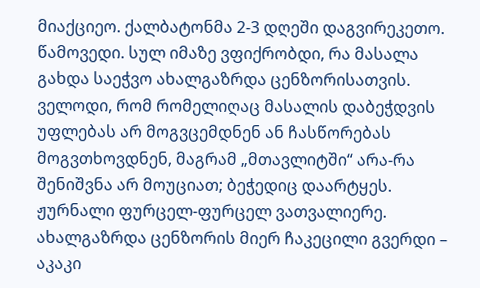მიაქციეო. ქალბატონმა 2-3 დღეში დაგვირეკეთო. წამოვედი. სულ იმაზე ვფიქრობდი, რა მასალა გახდა საეჭვო ახალგაზრდა ცენზორისათვის. ველოდი, რომ რომელიღაც მასალის დაბეჭდვის უფლებას არ მოგვცემდნენ ან ჩასწორებას მოგვთხოვდნენ, მაგრამ „მთავლიტში“ არა-რა შენიშვნა არ მოუციათ; ბეჭედიც დაარტყეს. ჟურნალი ფურცელ-ფურცელ ვათვალიერე. ახალგაზრდა ცენზორის მიერ ჩაკეცილი გვერდი – აკაკი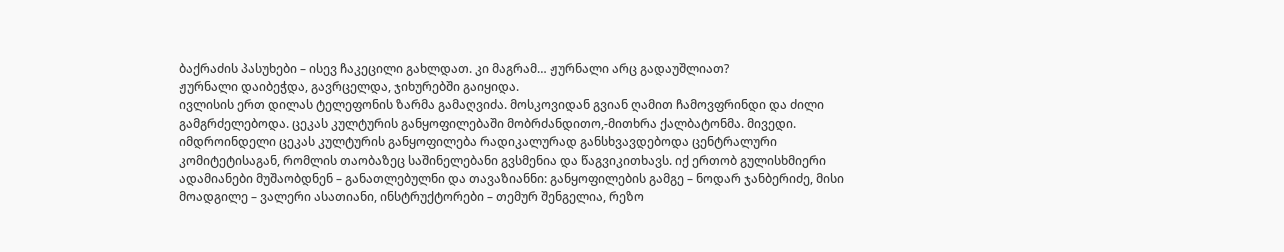ბაქრაძის პასუხები – ისევ ჩაკეცილი გახლდათ. კი მაგრამ… ჟურნალი არც გადაუშლიათ?
ჟურნალი დაიბეჭდა, გავრცელდა, ჯიხურებში გაიყიდა.
ივლისის ერთ დილას ტელეფონის ზარმა გამაღვიძა. მოსკოვიდან გვიან ღამით ჩამოვფრინდი და ძილი გამგრძელებოდა. ცეკას კულტურის განყოფილებაში მობრძანდითო,-მითხრა ქალბატონმა. მივედი. იმდროინდელი ცეკას კულტურის განყოფილება რადიკალურად განსხვავდებოდა ცენტრალური კომიტეტისაგან, რომლის თაობაზეც საშინელებანი გვსმენია და წაგვიკითხავს. იქ ერთობ გულისხმიერი ადამიანები მუშაობდნენ – განათლებულნი და თავაზიანნი: განყოფილების გამგე – ნოდარ ჯანბერიძე, მისი მოადგილე – ვალერი ასათიანი, ინსტრუქტორები – თემურ შენგელია, რეზო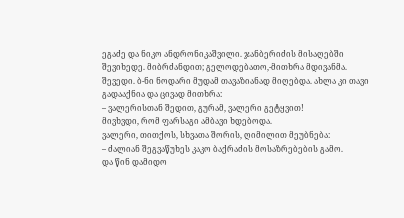ეგაძე და ნიკო ანდრონიკაშვილი. ჯანბერიძის მისაღებში შევიხედე. მიბრძანდით; გელოდებათო,-მითხრა მდივანმა. შევედი. ბ-ნი ნოდარი მუდამ თავაზიანად მიღებდა. ახლა კი თავი გადააქნია და ცივად მითხრა:
– ვალერისთან შედით, გურამ, ვალერი გეტყვით!
მივხვდი, რომ ფარსაგი ამბავი ხდებოდა.
ვალერი, თითქოს, სხვათა შორის, ღიმილით მეუბნება:
– ძალიან შეგვაწუხეს კაკო ბაქრაძის მოსაზრებების გამო.
და წინ დამიდო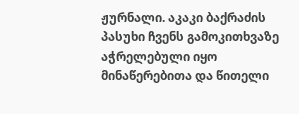ჟურნალი. აკაკი ბაქრაძის პასუხი ჩვენს გამოკითხვაზე აჭრელებული იყო მინაწერებითა და წითელი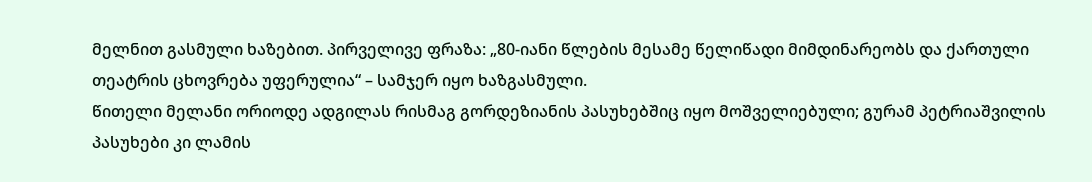მელნით გასმული ხაზებით. პირველივე ფრაზა: „80-იანი წლების მესამე წელიწადი მიმდინარეობს და ქართული თეატრის ცხოვრება უფერულია“ – სამჯერ იყო ხაზგასმული.
წითელი მელანი ორიოდე ადგილას რისმაგ გორდეზიანის პასუხებშიც იყო მოშველიებული; გურამ პეტრიაშვილის პასუხები კი ლამის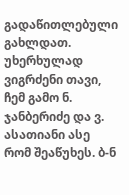გადაწითლებული გახლდათ.
უხერხულად ვიგრძენი თავი, ჩემ გამო ნ. ჯანბერიძე და ვ. ასათიანი ასე რომ შეაწუხეს. ბ-ნ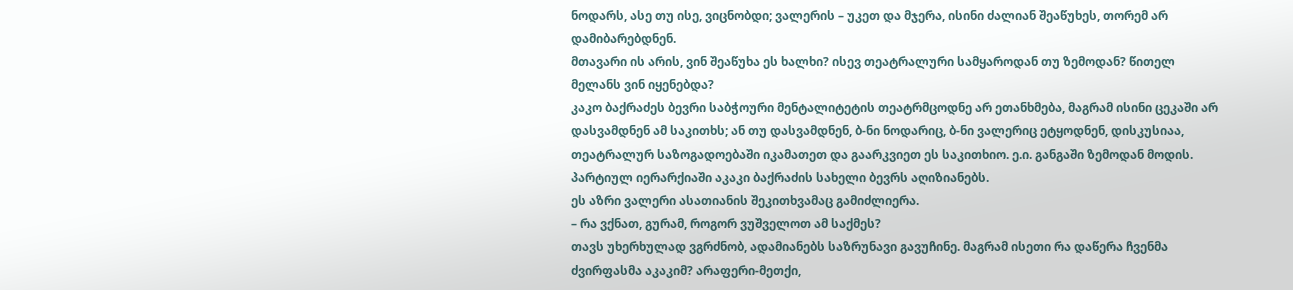ნოდარს, ასე თუ ისე, ვიცნობდი; ვალერის – უკეთ და მჯერა, ისინი ძალიან შეაწუხეს, თორემ არ დამიბარებდნენ.
მთავარი ის არის, ვინ შეაწუხა ეს ხალხი? ისევ თეატრალური სამყაროდან თუ ზემოდან? წითელ მელანს ვინ იყენებდა?
კაკო ბაქრაძეს ბევრი საბჭოური მენტალიტეტის თეატრმცოდნე არ ეთანხმება, მაგრამ ისინი ცეკაში არ დასვამდნენ ამ საკითხს; ან თუ დასვამდნენ, ბ-ნი ნოდარიც, ბ-ნი ვალერიც ეტყოდნენ, დისკუსიაა, თეატრალურ საზოგადოებაში იკამათეთ და გაარკვიეთ ეს საკითხიო. ე.ი. განგაში ზემოდან მოდის. პარტიულ იერარქიაში აკაკი ბაქრაძის სახელი ბევრს აღიზიანებს.
ეს აზრი ვალერი ასათიანის შეკითხვამაც გამიძლიერა.
– რა ვქნათ, გურამ, როგორ ვუშველოთ ამ საქმეს?
თავს უხერხულად ვგრძნობ, ადამიანებს საზრუნავი გავუჩინე. მაგრამ ისეთი რა დაწერა ჩვენმა ძვირფასმა აკაკიმ? არაფერი-მეთქი,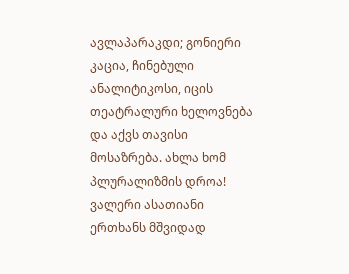ავლაპარაკდი; გონიერი კაცია, ჩინებული ანალიტიკოსი, იცის თეატრალური ხელოვნება და აქვს თავისი მოსაზრება. ახლა ხომ პლურალიზმის დროა!
ვალერი ასათიანი ერთხანს მშვიდად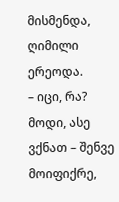მისმენდა, ღიმილი ერეოდა.
– იცი, რა? მოდი, ასე ვქნათ – შენვე მოიფიქრე,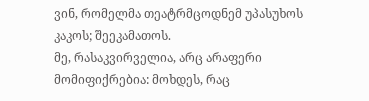ვინ, რომელმა თეატრმცოდნემ უპასუხოს კაკოს; შეეკამათოს.
მე, რასაკვირველია, არც არაფერი მომიფიქრებია: მოხდეს, რაც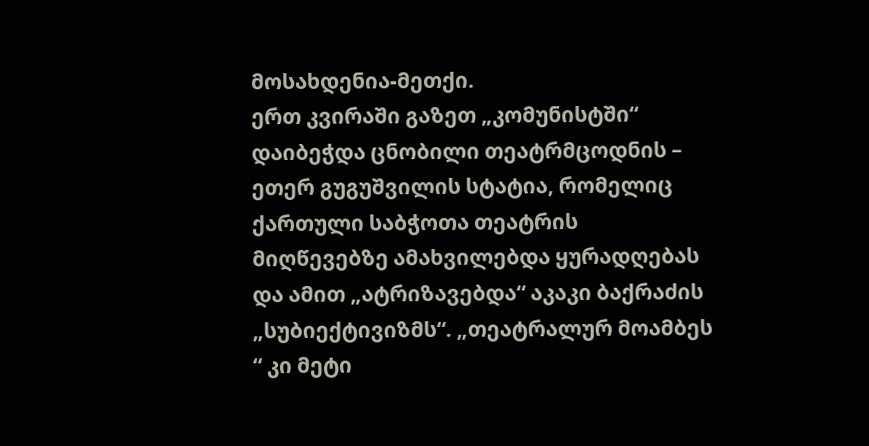მოსახდენია-მეთქი.
ერთ კვირაში გაზეთ „კომუნისტში“ დაიბეჭდა ცნობილი თეატრმცოდნის – ეთერ გუგუშვილის სტატია, რომელიც ქართული საბჭოთა თეატრის მიღწევებზე ამახვილებდა ყურადღებას და ამით „ატრიზავებდა“ აკაკი ბაქრაძის „სუბიექტივიზმს“. „თეატრალურ მოამბეს “ კი მეტი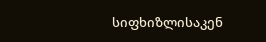სიფხიზლისაკენ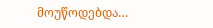მოუწოდებდა…